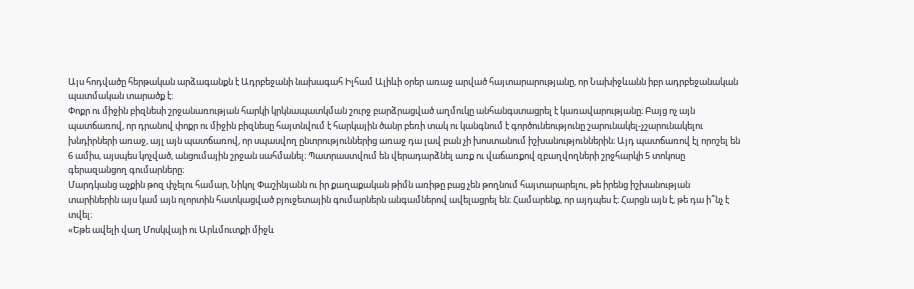Այս հոդվածը հերթական արձագանքն է Ադրբեջանի նախագահ Իլհամ Ալիևի օրեր առաջ արված հայտարարությանը, որ Նախիջևանն իբր ադրբեջանական պատմական տարածք է:
Փոքր ու միջին բիզնեսի շրջանառության հարկի կրկնապատկման շուրջ բարձրացված աղմուկը անհանգստացրել է կառավարությանը։ Բայց ոչ այն պատճառով, որ դրանով փոքր ու միջին բիզնեսը հայտնվում է հարկային ծանր բեռի տակ ու կանգնում է գործունեությունը շարունակել-չշարունակելու խնդիրների առաջ, այլ այն պատճառով, որ սպասվող ընտրություններից առաջ դա լավ բան չի խոստանում իշխանություններին։ Այդ պատճառով էլ որոշել են 6 ամիս, այսպես կոչված, անցումային շրջան սահմանել։ Պատրաստվում են վերադարձնել առք ու վաճառքով զբաղվողների շրջհարկի 5 տոկոսը գերազանցող գումարները։
Մարդկանց աչքին թոզ փչելու համար, Նիկոլ Փաշինյանն ու իր քաղաքական թիմն առիթը բաց չեն թողնում հայտարարելու, թե իրենց իշխանության տարիներին այս կամ այն ոլորտին հատկացված բյուջետային գումարներն անգամներով ավելացրել են։ Համարենք, որ այդպես է։ Հարցն այն է, թե դա ի՞նչ է տվել։
«Եթե ավելի վաղ Մոսկվայի ու Արևմուտքի միջև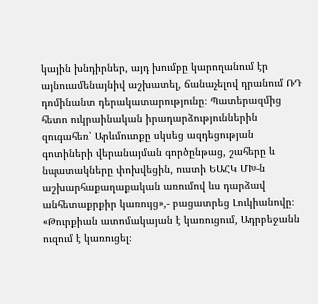կային խնդիրներ, այդ խումբը կարողանում էր այնուամենայնիվ աշխատել, ճանաչելով դրանում ՌԴ դոմինանտ դերակատարությունը։ Պատերազմից հետո ուկրաինական իրադարձություններին զուգահեռ՝ Արևմուտքը սկսեց ազդեցության գոտիների վերանայման գործընթաց, շահերը և նպատակները փոխվեցին, ուստի ԵԱՀԿ ՄԽ-ն աշխարհաքաղաքական առումով ևս դարձավ անհետաքրքիր կառույց»,- բացատրեց Լուկիանովը։
«Թուրքիան ատոմակայան է կառուցում, Ադրբեջանն ուզում է կառուցել։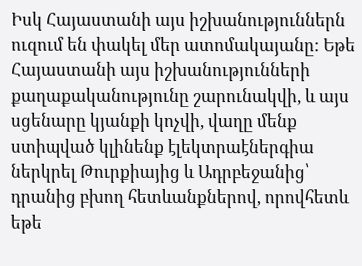Իսկ Հայաստանի այս իշխանություններն ուզում են փակել մեր ատոմակայանը: Եթե Հայաստանի այս իշխանությունների քաղաքականությունը շարունակվի, և այս սցենարը կյանքի կոչվի, վաղը մենք ստիպված կլինենք էլեկտրաէներգիա ներկրել Թուրքիայից և Ադրբեջանից՝ դրանից բխող հետևանքներով, որովհետև եթե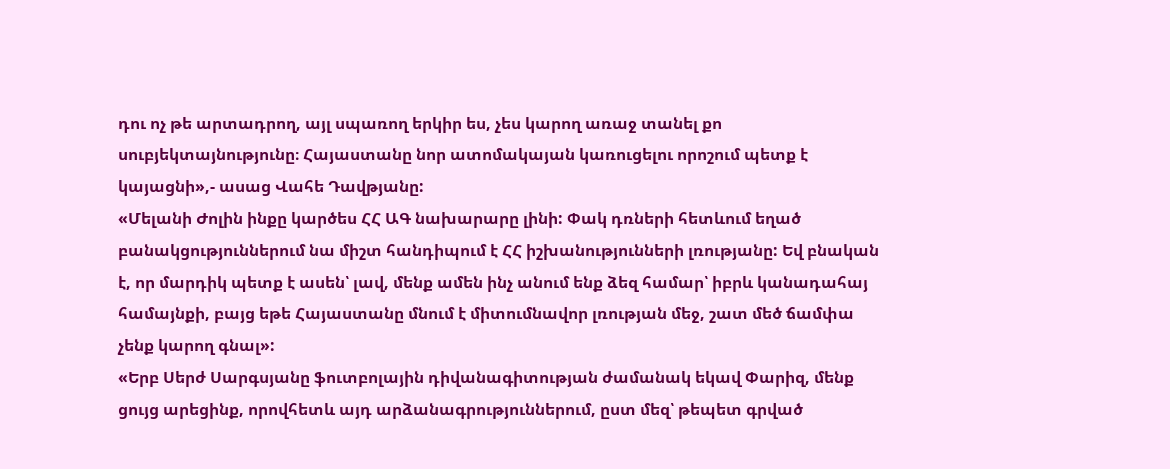դու ոչ թե արտադրող, այլ սպառող երկիր ես, չես կարող առաջ տանել քո սուբյեկտայնությունը։ Հայաստանը նոր ատոմակայան կառուցելու որոշում պետք է կայացնի»,- ասաց Վահե Դավթյանը:
«Մելանի Ժոլին ինքը կարծես ՀՀ ԱԳ նախարարը լինի: Փակ դռների հետևում եղած բանակցություններում նա միշտ հանդիպում է ՀՀ իշխանությունների լռությանը: Եվ բնական է, որ մարդիկ պետք է ասեն՝ լավ, մենք ամեն ինչ անում ենք ձեզ համար՝ իբրև կանադահայ համայնքի, բայց եթե Հայաստանը մնում է միտումնավոր լռության մեջ, շատ մեծ ճամփա չենք կարող գնալ»:
«Երբ Սերժ Սարգսյանը ֆուտբոլային դիվանագիտության ժամանակ եկավ Փարիզ, մենք ցույց արեցինք, որովհետև այդ արձանագրություններում, ըստ մեզ՝ թեպետ գրված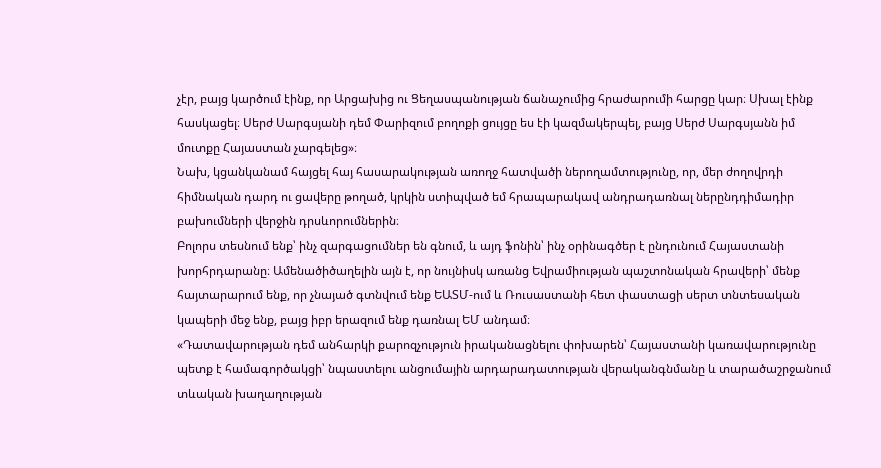չէր, բայց կարծում էինք, որ Արցախից ու Ցեղասպանության ճանաչումից հրաժարումի հարցը կար։ Սխալ էինք հասկացել։ Սերժ Սարգսյանի դեմ Փարիզում բողոքի ցույցը ես էի կազմակերպել, բայց Սերժ Սարգսյանն իմ մուտքը Հայաստան չարգելեց»։
Նախ, կցանկանամ հայցել հայ հասարակության առողջ հատվածի ներողամտությունը, որ, մեր ժողովրդի հիմնական դարդ ու ցավերը թողած, կրկին ստիպված եմ հրապարակավ անդրադառնալ ներընդդիմադիր բախումների վերջին դրսևորումներին։
Բոլորս տեսնում ենք՝ ինչ զարգացումներ են գնում, և այդ ֆոնին՝ ինչ օրինագծեր է ընդունում Հայաստանի խորհրդարանը։ Ամենածիծաղելին այն է, որ նույնիսկ առանց Եվրամիության պաշտոնական հրավերի՝ մենք հայտարարում ենք, որ չնայած գտնվում ենք ԵԱՏՄ-ում և Ռուսաստանի հետ փաստացի սերտ տնտեսական կապերի մեջ ենք, բայց իբր երազում ենք դառնալ ԵՄ անդամ։
«Դատավարության դեմ անհարկի քարոզչություն իրականացնելու փոխարեն՝ Հայաստանի կառավարությունը պետք է համագործակցի՝ նպաստելու անցումային արդարադատության վերականգնմանը և տարածաշրջանում տևական խաղաղության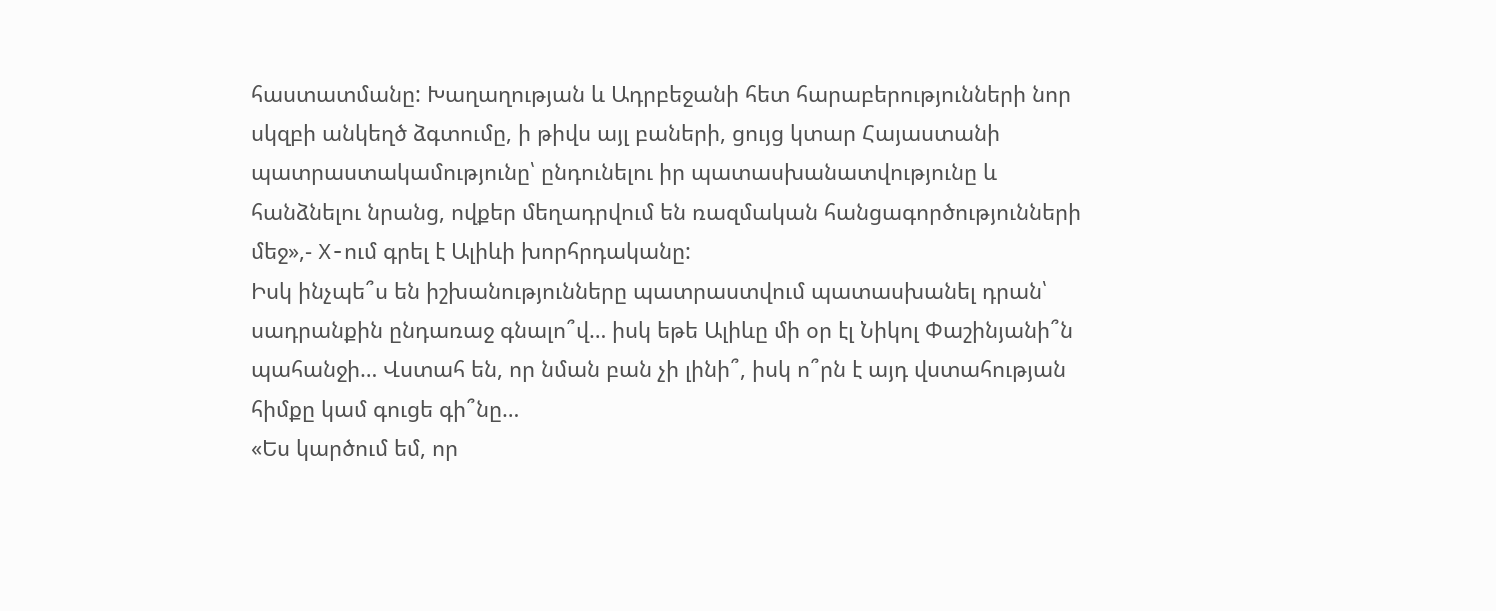հաստատմանը: Խաղաղության և Ադրբեջանի հետ հարաբերությունների նոր սկզբի անկեղծ ձգտումը, ի թիվս այլ բաների, ցույց կտար Հայաստանի պատրաստակամությունը՝ ընդունելու իր պատասխանատվությունը և հանձնելու նրանց, ովքեր մեղադրվում են ռազմական հանցագործությունների մեջ»,- X-ում գրել է Ալիևի խորհրդականը:
Իսկ ինչպե՞ս են իշխանությունները պատրաստվում պատասխանել դրան՝ սադրանքին ընդառաջ գնալո՞վ… իսկ եթե Ալիևը մի օր էլ Նիկոլ Փաշինյանի՞ն պահանջի… Վստահ են, որ նման բան չի լինի՞, իսկ ո՞րն է այդ վստահության հիմքը կամ գուցե գի՞նը…
«Ես կարծում եմ, որ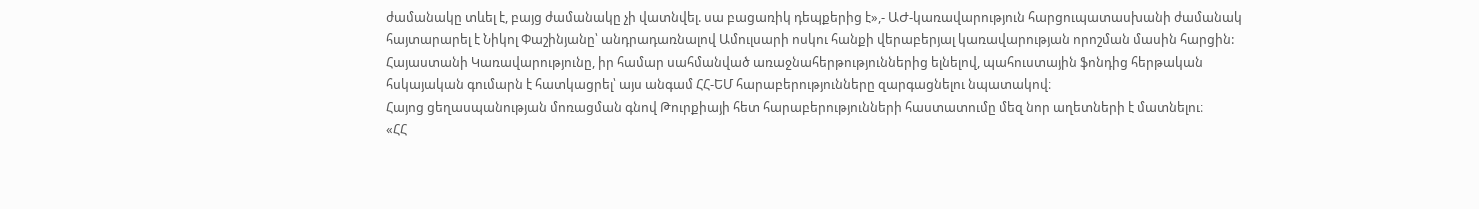ժամանակը տևել է, բայց ժամանակը չի վատնվել. սա բացառիկ դեպքերից է»,- ԱԺ-կառավարություն հարցուպատասխանի ժամանակ հայտարարել է Նիկոլ Փաշինյանը՝ անդրադառնալով Ամուլսարի ոսկու հանքի վերաբերյալ կառավարության որոշման մասին հարցին:
Հայաստանի Կառավարությունը, իր համար սահմանված առաջնահերթություններից ելնելով, պահուստային ֆոնդից հերթական հսկայական գումարն է հատկացրել՝ այս անգամ ՀՀ-ԵՄ հարաբերությունները զարգացնելու նպատակով։
Հայոց ցեղասպանության մոռացման գնով Թուրքիայի հետ հարաբերությունների հաստատումը մեզ նոր աղետների է մատնելու։
«ՀՀ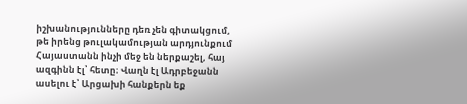իշխանությունները դեռ չեն գիտակցում, թե իրենց թուլակամության արդյունքում Հայաստանն ինչի մեջ են ներքաշել, հայ ազգինն էլ՝ հետը։ Վաղն էլ Ադրբեջանն ասելու է՝ Արցախի հանքերն եք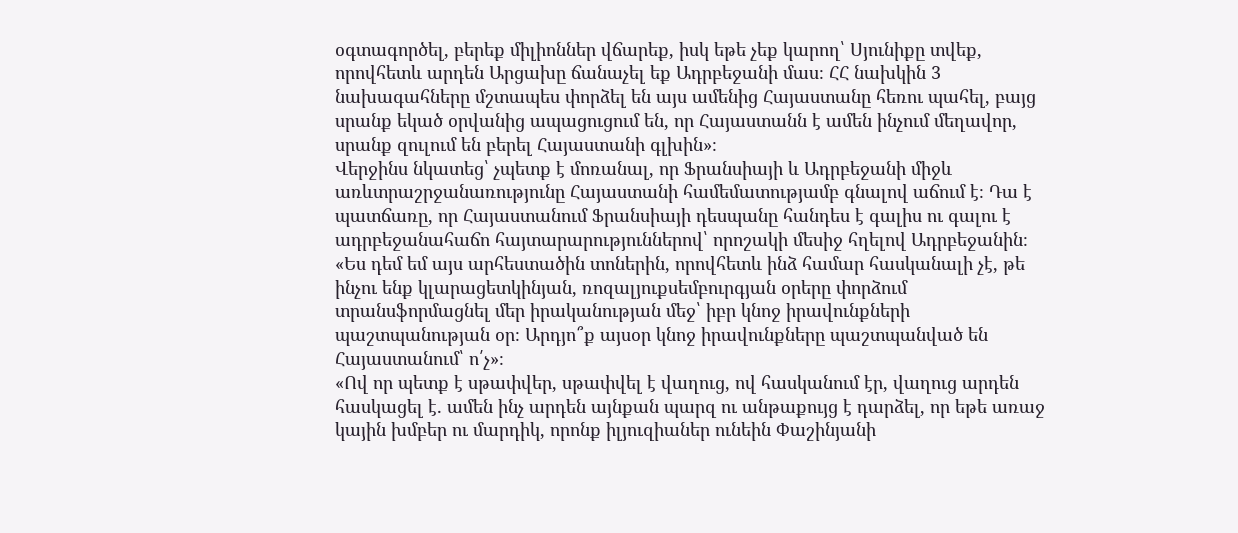օգտագործել, բերեք միլիոններ վճարեք, իսկ եթե չեք կարող՝ Սյունիքը տվեք, որովհետև արդեն Արցախը ճանաչել եք Ադրբեջանի մաս։ ՀՀ նախկին 3 նախագահները մշտապես փորձել են այս ամենից Հայաստանը հեռու պահել, բայց սրանք եկած օրվանից ապացուցում են, որ Հայաստանն է ամեն ինչում մեղավոր, սրանք զուլում են բերել Հայաստանի գլխին»։
Վերջինս նկատեց՝ չպետք է մոռանալ, որ Ֆրանսիայի և Ադրբեջանի միջև առևտրաշրջանառությունը Հայաստանի համեմատությամբ գնալով աճում է։ Դա է պատճառը, որ Հայաստանում Ֆրանսիայի դեսպանը հանդես է գալիս ու գալու է ադրբեջանահաճո հայտարարություններով՝ որոշակի մեսիջ հղելով Ադրբեջանին։
«Ես դեմ եմ այս արհեստածին տոներին, որովհետև ինձ համար հասկանալի չէ, թե ինչու ենք կլարացետկինյան, ռոզալյուքսեմբուրգյան օրերը փորձում տրանսֆորմացնել մեր իրականության մեջ՝ իբր կնոջ իրավունքների պաշտպանության օր։ Արդյո՞ք այսօր կնոջ իրավունքները պաշտպանված են Հայաստանում՝ ո՛չ»։
«Ով որ պետք է սթափվեր, սթափվել է վաղուց, ով հասկանում էր, վաղուց արդեն հասկացել է․ ամեն ինչ արդեն այնքան պարզ ու անթաքույց է դարձել, որ եթե առաջ կային խմբեր ու մարդիկ, որոնք իլյուզիաներ ունեին Փաշինյանի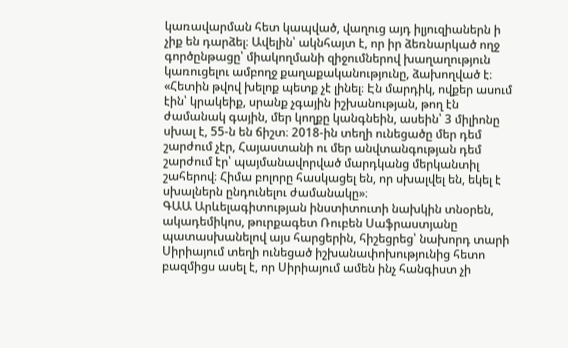կառավարման հետ կապված, վաղուց այդ իլյուզիաներն ի չիք են դարձել։ Ավելին՝ ակնհայտ է, որ իր ձեռնարկած ողջ գործընթացը՝ միակողմանի զիջումներով խաղաղություն կառուցելու ամբողջ քաղաքականությունը, ձախողված է։
«Հետին թվով խելոք պետք չէ լինել։ Էն մարդիկ, ովքեր ասում էին՝ կրակեիք, սրանք չգային իշխանության, թող էն ժամանակ գային, մեր կողքը կանգնեին, ասեին՝ 3 միլիոնը սխալ է, 55-ն են ճիշտ։ 2018-ին տեղի ունեցածը մեր դեմ շարժում չէր, Հայաստանի ու մեր անվտանգության դեմ շարժում էր՝ պայմանավորված մարդկանց մերկանտիլ շահերով։ Հիմա բոլորը հասկացել են, որ սխալվել են, եկել է սխալներն ընդունելու ժամանակը»։
ԳԱԱ Արևելագիտության ինստիտուտի նախկին տնօրեն, ակադեմիկոս, թուրքագետ Ռուբեն Սաֆրաստյանը պատասխանելով այս հարցերին, հիշեցրեց՝ նախորդ տարի Սիրիայում տեղի ունեցած իշխանափոխությունից հետո բազմիցս ասել է, որ Սիրիայում ամեն ինչ հանգիստ չի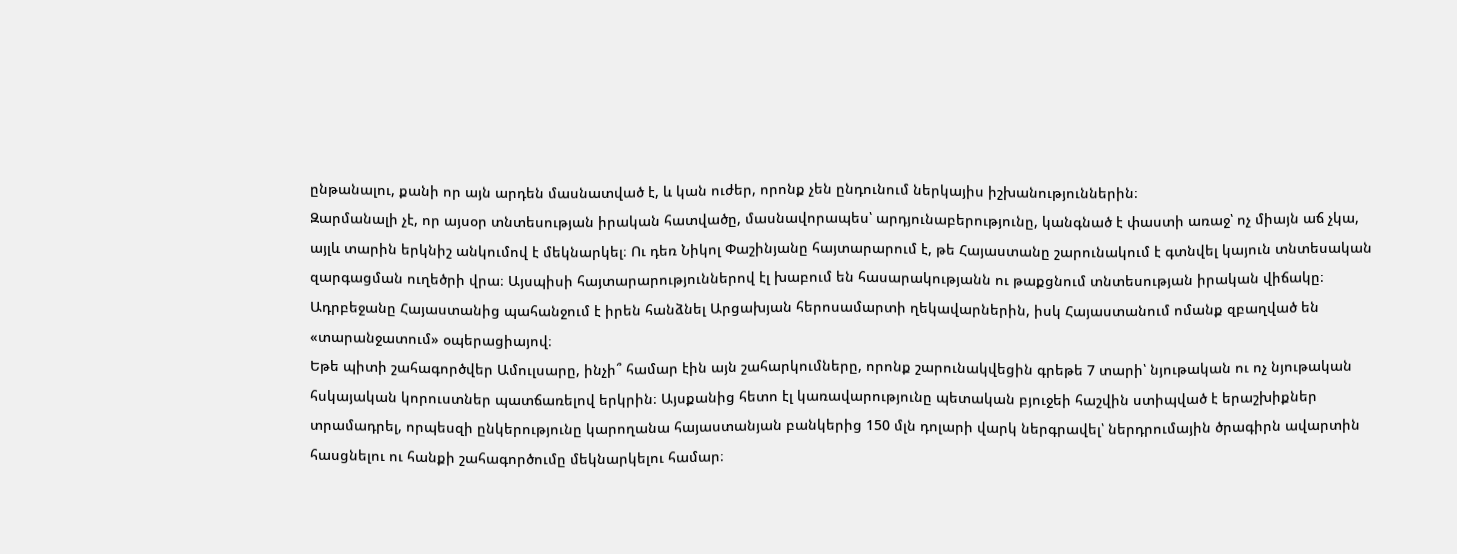ընթանալու, քանի որ այն արդեն մասնատված է, և կան ուժեր, որոնք չեն ընդունում ներկայիս իշխանություններին։
Զարմանալի չէ, որ այսօր տնտեսության իրական հատվածը, մասնավորապես՝ արդյունաբերությունը, կանգնած է փաստի առաջ՝ ոչ միայն աճ չկա, այլև տարին երկնիշ անկումով է մեկնարկել։ Ու դեռ Նիկոլ Փաշինյանը հայտարարում է, թե Հայաստանը շարունակում է գտնվել կայուն տնտեսական զարգացման ուղեծրի վրա։ Այսպիսի հայտարարություններով էլ խաբում են հասարակությանն ու թաքցնում տնտեսության իրական վիճակը։
Ադրբեջանը Հայաստանից պահանջում է իրեն հանձնել Արցախյան հերոսամարտի ղեկավարներին, իսկ Հայաստանում ոմանք զբաղված են «տարանջատում» օպերացիայով։
Եթե պիտի շահագործվեր Ամուլսարը, ինչի՞ համար էին այն շահարկումները, որոնք շարունակվեցին գրեթե 7 տարի՝ նյութական ու ոչ նյութական հսկայական կորուստներ պատճառելով երկրին։ Այսքանից հետո էլ կառավարությունը պետական բյուջեի հաշվին ստիպված է երաշխիքներ տրամադրել, որպեսզի ընկերությունը կարողանա հայաստանյան բանկերից 150 մլն դոլարի վարկ ներգրավել՝ ներդրումային ծրագիրն ավարտին հասցնելու ու հանքի շահագործումը մեկնարկելու համար։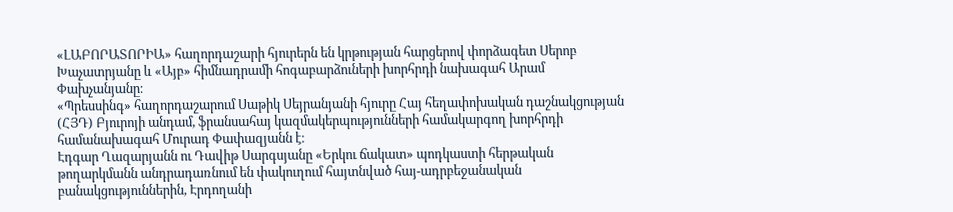«ԼԱԲՈՐԱՏՈՐԻԱ» հաղորդաշարի հյուրերն են կրթության հարցերով փորձագետ Սերոբ Խաչատրյանը և «Այբ» հիմնադրամի հոգաբարձուների խորհրդի նախագահ Արամ Փախչանյանը։
«Պրեսսինգ» հաղորդաշարում Սաթիկ Սեյրանյանի հյուրը Հայ հեղափոխական դաշնակցության (ՀՅԴ) Բյուրոյի անդամ, ֆրանսահայ կազմակերպությունների համակարգող խորհրդի համանախագահ Մուրադ Փափազյանն է։
Էդգար Ղազարյանն ու Դավիթ Սարգսյանը «Երկու ճակատ» պոդկաստի հերթական թողարկմանն անդրադառնում են փակուղում հայտնված հայ-ադրբեջանական բանակցություններին, Էրդողանի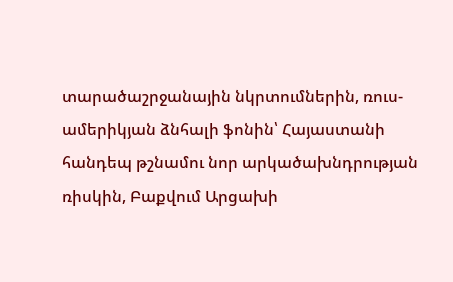տարածաշրջանային նկրտումներին, ռուս-ամերիկյան ձնհալի ֆոնին՝ Հայաստանի հանդեպ թշնամու նոր արկածախնդրության ռիսկին, Բաքվում Արցախի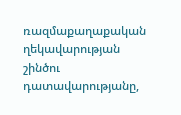ռազմաքաղաքական ղեկավարության շինծու դատավարությանը,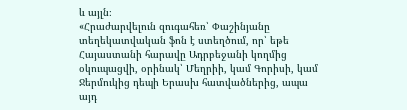և այլն։
«Հրաժարվելուն զուգահեռ՝ Փաշինյանը տեղեկատվական ֆոն է ստեղծում, որ՝ եթե Հայաստանի հարավը Ադրբեջանի կողմից օկուպացվի, օրինակ՝ Մեղրիի, կամ Գորիսի, կամ Ջերմուկից դեպի Երասխ հատվածներից, ապա այդ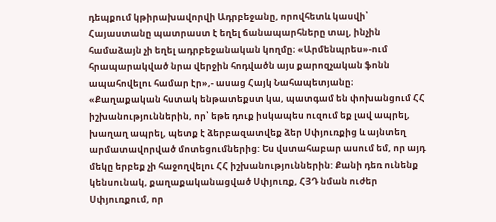դեպքում կթիրախավորվի Ադրբեջանը, որովհետև կասվի՝ Հայաստանը պատրաստ է եղել ճանապարհները տալ, ինչին համաձայն չի եղել ադրբեջանական կողմը։ «Արմենպրես»-ում հրապարակված նրա վերջին հոդվածն այս քարոզչական ֆոնն ապահովելու համար էր»,- ասաց Հայկ Նահապետյանը։
«Քաղաքական հստակ ենթատեքստ կա, պատգամ են փոխանցում ՀՀ իշխանություններին, որ՝ եթե դուք իսկապես ուզում եք լավ ապրել, խաղաղ ապրել, պետք է ձերբազատվեք ձեր Սփյուռքից և այնտեղ արմատավորված մոտեցումներից: Ես վստահաբար ասում եմ, որ այդ մեկը երբեք չի հաջողվելու ՀՀ իշխանություններին: Քանի դեռ ունենք կենսունակ, քաղաքականացված Սփյուռք, ՀՅԴ նման ուժեր Սփյուռքում, որ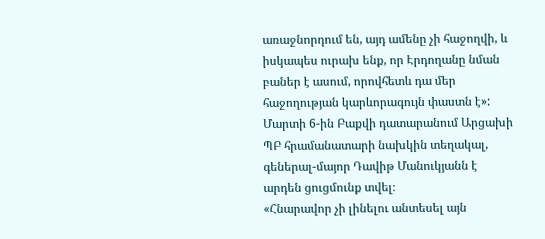առաջնորդում են, այդ ամենը չի հաջողվի, և իսկապես ուրախ ենք, որ Էրդողանը նման բաներ է ասում, որովհետև դա մեր հաջողության կարևորագույն փաստն է»:
Մարտի 6-ին Բաքվի դատարանում Արցախի ՊԲ հրամանատարի նախկին տեղակալ, գեներալ-մայոր Դավիթ Մանուկյանն է արդեն ցուցմունք տվել։
«Հնարավոր չի լինելու անտեսել այն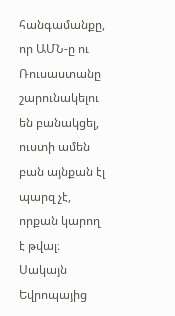հանգամանքը, որ ԱՄՆ-ը ու Ռուսաստանը շարունակելու են բանակցել, ուստի ամեն բան այնքան էլ պարզ չէ, որքան կարող է թվալ։ Սակայն Եվրոպայից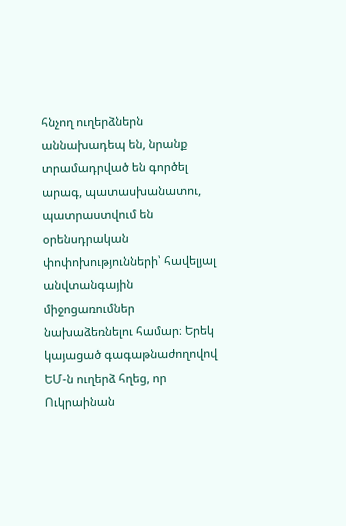հնչող ուղերձներն աննախադեպ են, նրանք տրամադրված են գործել արագ, պատասխանատու, պատրաստվում են օրենսդրական փոփոխությունների՝ հավելյալ անվտանգային միջոցառումներ նախաձեռնելու համար։ Երեկ կայացած գագաթնաժողովով ԵՄ-ն ուղերձ հղեց, որ Ուկրաինան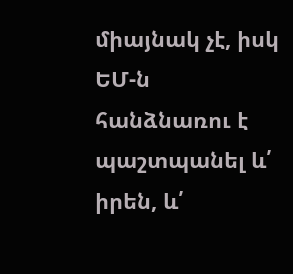միայնակ չէ, իսկ ԵՄ-ն հանձնառու է պաշտպանել և՛ իրեն, և՛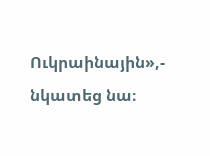Ուկրաինային»,- նկատեց նա։